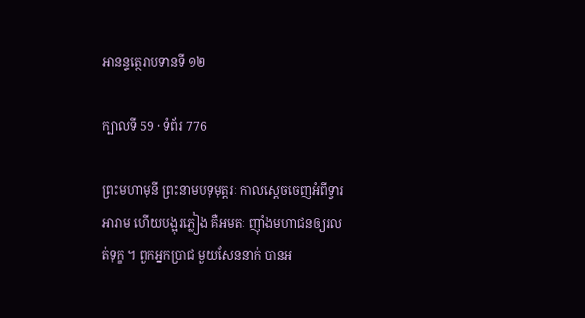អានន្ទត្ថេរាបទានទី ១២

ក្បាលទី 59 · ទំព័រ 776

ព្រះមហាមុនី ព្រះនាមបទុមុត្តរៈ កាលស្តេចចេញអំពីទ្វារ អារាម ហើយបង្អុរភ្លៀង គឺអមតៈ ញ៉ាំងមហាជនឲ្យរលត់ទុក្ខ ។ ពួកអ្នកប្រាជ មួយសែននាក់ បានអ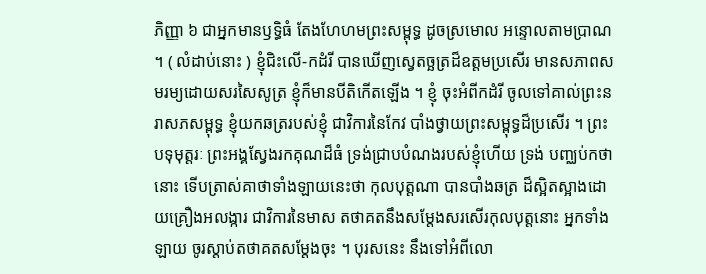ភិញ្ញា ៦ ជាអ្នកមានឫទ្ធិធំ តែងហែហមព្រះសម្ពុទ្ធ ដូចស្រមោល អន្ទោលតាមប្រាណ ។ ( លំដាប់នោះ ) ខ្ញុំជិះលើ-កដំរី បានឃើញស្វេតច្ឆត្រដ៏ឧត្តមប្រសើរ មានសភាពសមរម្យដោយសរសៃសូត្រ ខ្ញុំក៏មានបីតិកើតឡើង ។ ខ្ញុំ ចុះអំពីកដំរី ចូលទៅគាល់ព្រះនរាសភសម្ពុទ្ធ ខ្ញុំយកឆត្ររបស់ខ្ញុំ ជាវិការនៃកែវ បាំងថ្វាយព្រះសម្ពុទ្ធដ៏ប្រសើរ ។ ព្រះបទុមុត្តរៈ ព្រះអង្គស្វែងរកគុណដ៏ធំ ទ្រង់ជ្រាបបំណងរបស់ខ្ញុំហើយ ទ្រង់ បញ្ឈប់កថានោះ ទើបត្រាស់គាថាទាំងឡាយនេះថា កុលបុត្តណា បានបាំងឆត្រ ដ៏ស្អិតស្អាងដោយគ្រឿងអលង្ការ ជាវិការនៃមាស តថាគតនឹងសម្តែងសរសើរកុលបុត្តនោះ អ្នកទាំងឡាយ ចូរស្តាប់តថាគតសម្តែងចុះ ។ បុរសនេះ នឹងទៅអំពីលោ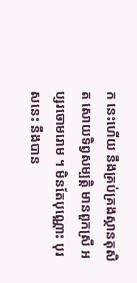ក នេះហើយ នឹងគ្រប់គ្រងស្ថានតុសិត សោយទិព្វសម្បត្តិ មានពួកស្រី អប្សរចោមរោម ។ មិនតែបុណ្ណោះ បុរសនេះ នឹងបាន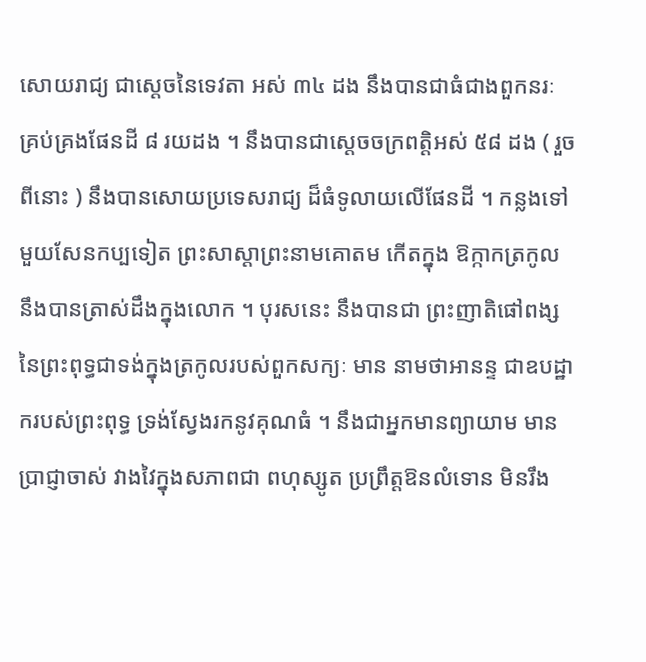សោយរាជ្យ ជាស្តេចនៃទេវតា អស់ ៣៤ ដង នឹងបានជាធំជាងពួកនរៈ គ្រប់គ្រងផែនដី ៨ រយដង ។ នឹងបានជាស្តេចចក្រពត្តិអស់ ៥៨ ដង ( រួចពីនោះ ) នឹងបានសោយប្រទេសរាជ្យ ដ៏ធំទូលាយលើផែនដី ។ កន្លងទៅមួយសែនកប្បទៀត ព្រះសាស្តាព្រះនាមគោតម កើតក្នុង ឱក្កាកត្រកូល នឹងបានត្រាស់ដឹងក្នុងលោក ។ បុរសនេះ នឹងបានជា ព្រះញាតិផៅពង្ស នៃព្រះពុទ្ធជាទង់ក្នុងត្រកូលរបស់ពួកសក្យៈ មាន នាមថាអានន្ទ ជាឧបដ្ឋាករបស់ព្រះពុទ្ធ ទ្រង់ស្វែងរកនូវគុណធំ ។ នឹងជាអ្នកមានព្យាយាម មានប្រាជ្ញាចាស់ វាងវៃក្នុងសភាពជា ពហុស្សូត ប្រព្រឹត្តឱនលំទោន មិនរឹង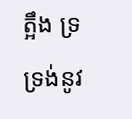ត្អឹង ទ្រទ្រង់នូវ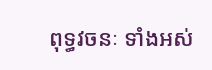ពុទ្ធវចនៈ ទាំងអស់